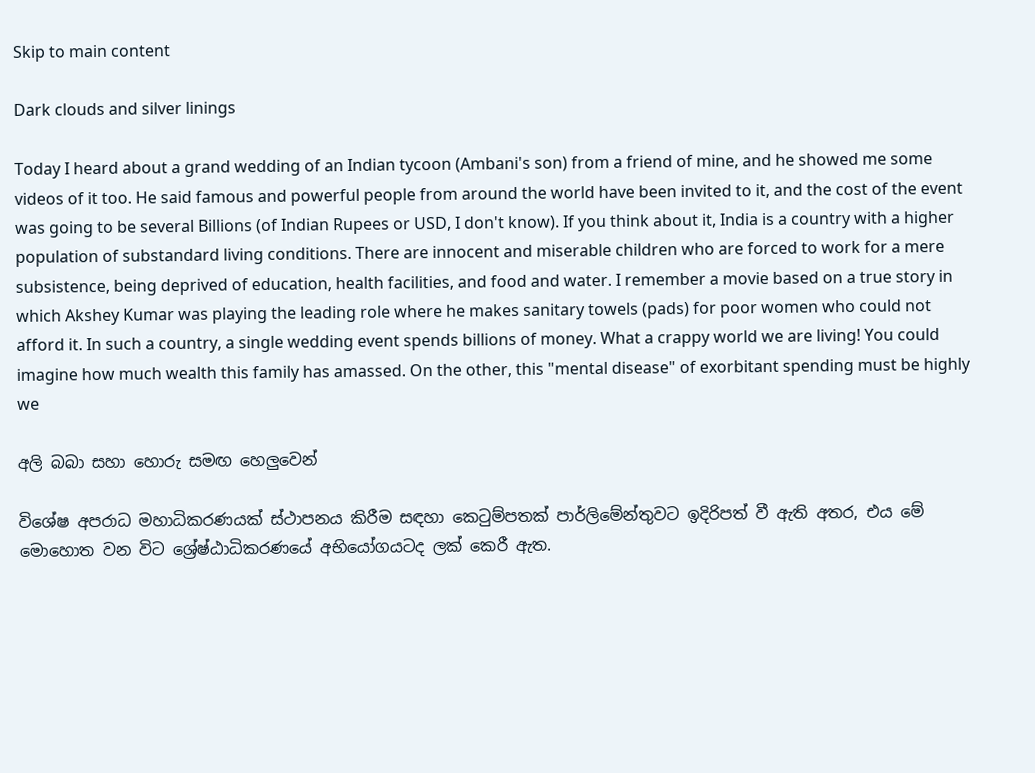Skip to main content

Dark clouds and silver linings

Today I heard about a grand wedding of an Indian tycoon (Ambani's son) from a friend of mine, and he showed me some videos of it too. He said famous and powerful people from around the world have been invited to it, and the cost of the event was going to be several Billions (of Indian Rupees or USD, I don't know). If you think about it, India is a country with a higher population of substandard living conditions. There are innocent and miserable children who are forced to work for a mere subsistence, being deprived of education, health facilities, and food and water. I remember a movie based on a true story in which Akshey Kumar was playing the leading role where he makes sanitary towels (pads) for poor women who could not afford it. In such a country, a single wedding event spends billions of money. What a crappy world we are living! You could imagine how much wealth this family has amassed. On the other, this "mental disease" of exorbitant spending must be highly we

අලි බබා සහා හොරු සමඟ හෙලුවෙන්

විශේෂ අපරාධ මහාධිකරණයක් ස්ථාපනය කිරීම සඳහා කෙටුම්පතක් පාර්ලිමේන්තුවට ඉදිරිපත් වී ඇති අතර, එය මේ මොහොත වන විට ශ්‍රේෂ්ඨාධිකරණයේ අභියෝගයටද ලක් කෙරී ඇත.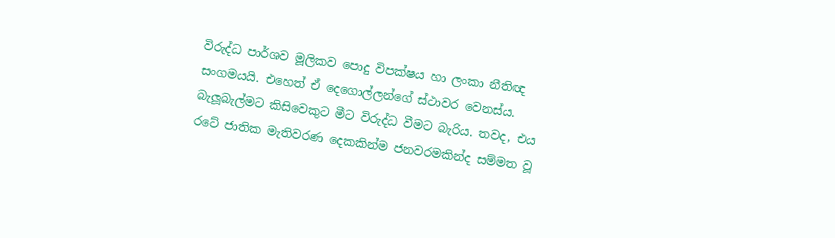විරුද්ධ පාර්ශව මූලිකව පොදු විපක්ෂය හා ලංකා නීතිඥ සංගමයයි. එහෙත් ඒ දෙගොල්ලන්ගේ ස්ථාවර වෙනස්ය. බැලූබැල්මට කිසිවෙකුට මීට විරුද්ධ වීමට බැරිය. තවද, එය රටේ ජාතික මැතිවරණ දෙකකින්ම ජනවරමකින්ද සම්මත වූ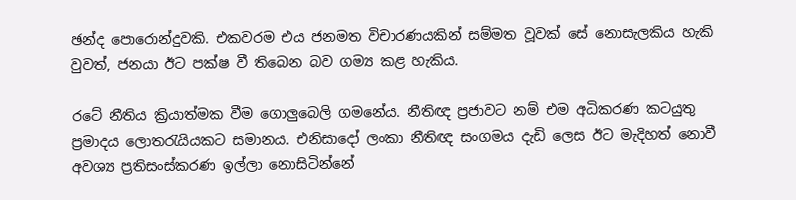ඡන්ද පොරොන්දුවකි. එකවරම එය ජනමත විචාරණයකින් සම්මත වූවක් සේ නොසැලකිය හැකි වුවත්, ජනයා ඊට පක්ෂ වී තිබෙන බව ගම්‍ය කළ හැකිය.

රටේ නීතිය ක්‍රියාත්මක වීම ගොලුබෙලි ගමනේය. නීතිඥ ප්‍රජාවට නම් එම අධිකරණ කටයුතු ප්‍රමාදය ලොතරැයියකට සමානය. එනිසාදෝ ලංකා නීතිඥ සංගමය දැඩි ලෙස ඊට මැදිහත් නොවී අවශ්‍ය ප්‍රතිසංස්කරණ ඉල්ලා නොසිටින්නේ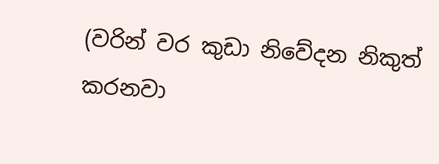(වරින් වර කුඩා නිවේදන නිකුත් කරනවා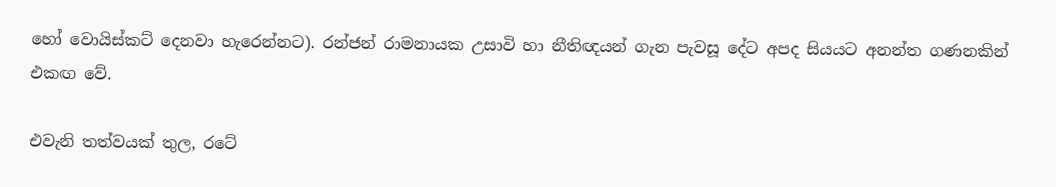හෝ වොයිස්කට් දෙනවා හැරෙන්නට). රන්ජන් රාමනායක උසාවි හා නීතිඥයන් ගැන පැවසූ දේට අපද සියයට අනන්ත ගණනකින් එකඟ වේ.

එවැනි තත්වයක් තුල, රටේ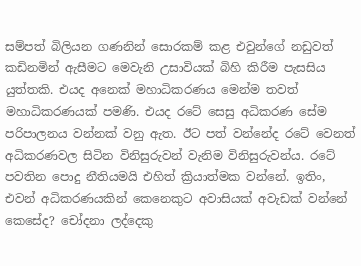සම්පත් බිලියන ගණනින් සොරකම් කළ එවුන්ගේ නඩුවත් කඩිනමින් ඇසීමට මෙවැනි උසාවියක් බිහි කිරීම පැසසිය යුත්තකි. එයද අනෙක් මහාධිකරණය මෙන්ම තවත් මහාධිකරණයක් පමණි. එයද රටේ සෙසු අධිකරණ සේම පරිපාලනය වන්නක් වනු ඇත. ඊට පත් වන්නේද රටේ වෙනත් අධිකරණවල සිටින විනිසුරුවන් වැනිම විනිසුරුවන්ය. රටේ පවතින පොදු නීතියමයි එහිත් ක්‍රියාත්මක වන්නේ. ඉතිං, එවන් අධිකරණයකින් කෙනෙකුට අවාසියක් අවැඩක් වන්නේ කෙසේද? චෝදනා ලද්දෙකු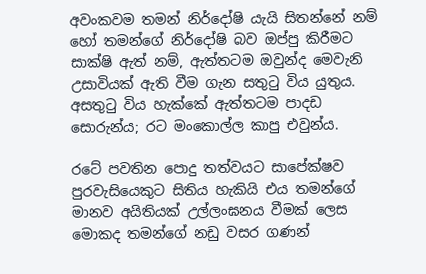අවංකවම තමන් නිර්දෝෂි යැයි සිතන්නේ නම් හෝ තමන්ගේ නිර්දෝෂි බව ඔප්පු කිරීමට සාක්ෂි ඇත් නම්, ඇත්තටම ඔවුන්ද මෙවැනි උසාවියක් ඇති වීම ගැන සතුටු විය යුතුය. අසතුටු විය හැක්කේ ඇත්තටම පාදඩ සොරුන්ය; රට මංකොල්ල කාපු එවුන්ය.

රටේ පවතින පොදු තත්වයට සාපේක්ෂව පුරවැසියෙකුට සිතිය හැකියි එය තමන්ගේ මානව අයිතියක් උල්ලංඝනය වීමක් ලෙස මොකද තමන්ගේ නඩු වසර ගණන්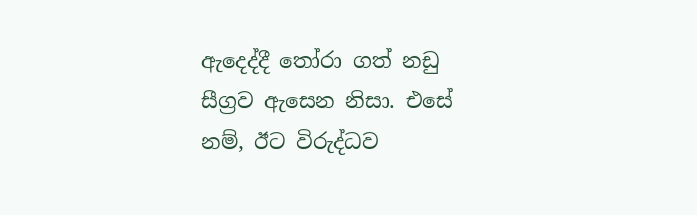ඇදෙද්දී තෝරා ගත් නඩු සීග්‍රව ඇසෙන නිසා. එසේ නම්, ඊට විරුද්ධව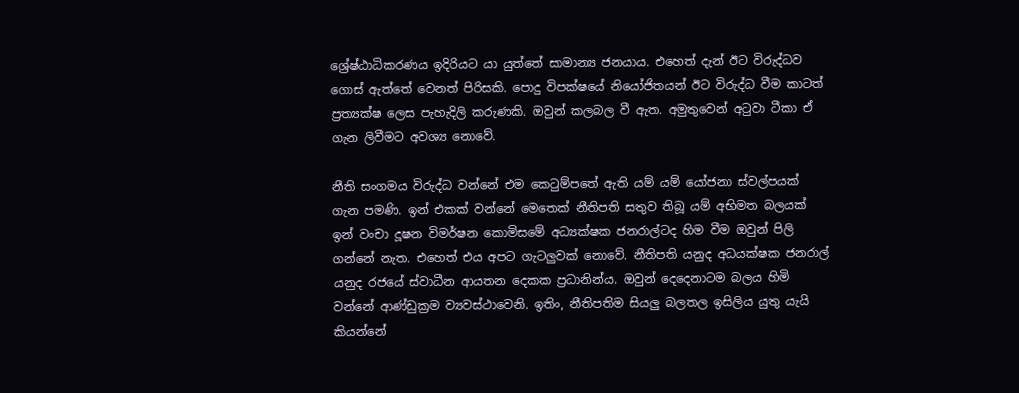ශ්‍රේෂ්ඨාධිකරණය ඉදිරියට යා යුත්තේ සාමාන්‍ය ජනයාය. එහෙත් දැන් ඊට විරුද්ධව ගොස් ඇත්තේ වෙනත් පිරිසකි. පොදු විපක්ෂයේ නියෝජිතයන් ඊට විරුද්ධ වීම කාටත් ප්‍රත්‍යක්ෂ ලෙස පැහැදිලි කරුණකි. ඔවුන් කලබල වී ඇත. අමුතුවෙන් අටුවා ටීකා ඒ ගැන ලිවීමට අවශ්‍ය නොවේ.

නීති සංගමය විරුද්ධ වන්නේ එම කෙටුම්පතේ ඇති යම් යම් යෝජනා ස්වල්පයක් ගැන පමණි. ඉන් එකක් වන්නේ මෙතෙක් නීතිපති සතුව තිබූ යම් අභිමත බලයක් ඉන් වංචා දූෂන විමර්ෂන කොමිසමේ අධ්‍යක්ෂක ජනරාල්ටද හිම වීම ඔවුන් පිලි ගන්නේ නැත. එහෙත් එය අපට ගැටලුවක් නොවේ. නීතිපති යනුද අධයක්ෂක ජනරාල් යනුද රජයේ ස්වාධීන ආයතන දෙකක ප්‍රධානින්ය. ඔවුන් දෙදෙනාටම බලය හිමි වන්නේ ආණ්ඩුක්‍රම ව්‍යවස්ථාවෙනි. ඉතිං, නීතිපතිම සියලු බලතල ඉසිලිය යුතු යැයි කියන්නේ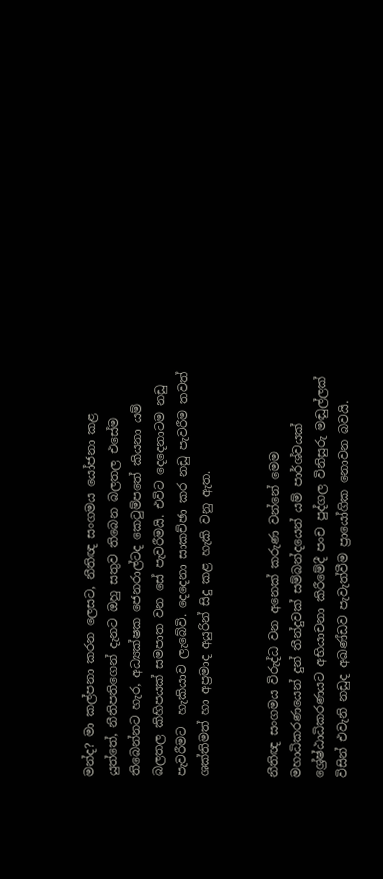මන්ද? මා කල්පනා කරන ලෙසට, නීතිඥ සංගමය යෝජනා කළ යුත්තේ, නීතිපතිගෙන් දැනට ඔහු සතුව තිබෙන බලතල එසේම තිබෙන්නට හැර, අධ්‍යක්ෂක ජෙනරාල්ටද කෙටුම්පතේ කියනා යම් බලතල කිහිපයක් සමපාත වන සේ පැවරීමයි. එවිට දෙදෙනාටම නඩු පැවරීමට  හැකියාව ලැබේවි. දෙදෙනා සාකච්ඡා කර නඩු පැවරීම තවත් ශක්තිමත් හා අප්‍රමාද අයුරින් සිදු කළ හැකි වනු ඇත.


නීතිඥ සංගමය විරුද්ධ වන අනෙක් කරුණ වන්නේ මෙම මහාධිකරණයෙන් දුන් තීන්දුවක් සම්බන්දයෙන් යම් පාර්ශ්වයක් ශ්‍රේෂ්ඨාධිකරණයට අභියාචනා කිරීමේදී පංච පුද්ගල විනිසුරු මඬුල්ලක් විසින් එවැනි නඩුද අඛණ්ඩව පැවැත්වීම ප්‍රායෝගික නොවන බවයි.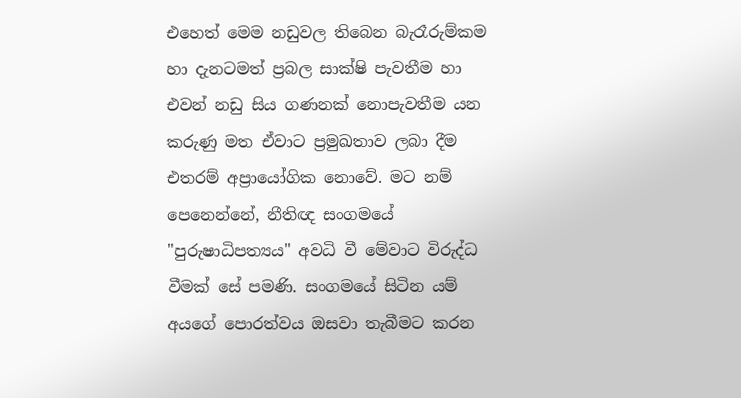එහෙත් මෙම නඩුවල තිබෙන බැරෑරුම්කම හා දැනටමත් ප්‍රබල සාක්ෂි පැවතීම හා එවන් නඩු සිය ගණනක් නොපැවතීම යන කරුණු මත ඒවාට ප්‍රමුඛතාව ලබා දීම එතරම් අප්‍රායෝගික නොවේ. මට නම් පෙනෙන්නේ, නීතිඥ සංගමයේ "පුරුෂාධිපත්‍යය" අවධි වී මේවාට විරුද්ධ වීමක් සේ පමණි. සංගමයේ සිටින යම් අයගේ පොරත්වය ඔසවා තැබීමට කරන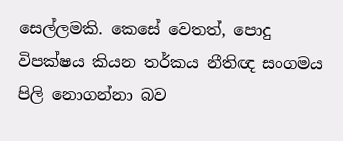සෙල්ලමකි. කෙසේ වෙතත්, පොදු විපක්ෂය කියන තර්කය නීතිඥ සංගමය පිලි නොගන්නා බව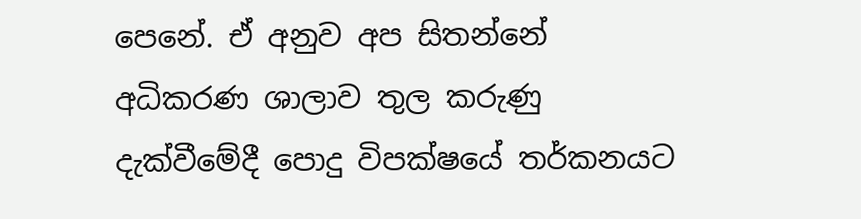පෙනේ. ඒ අනුව අප සිතන්නේ අධිකරණ ශාලාව තුල කරුණු දැක්වීමේදී පොදු විපක්ෂයේ තර්කනයට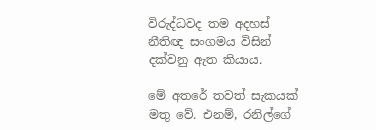විරුද්ධවද තම අදහස් නීතිඥ සංගමය විසින් දක්වනු ඇත කියාය.

මේ අතරේ තවත් සැකයක් මතු වේ. එනම්, රනිල්ගේ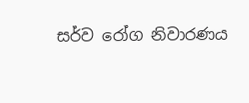සර්ව රෝග නිවාරණය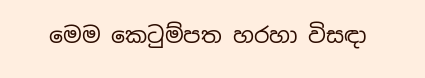මෙම කෙටුම්පත හරහා විසඳා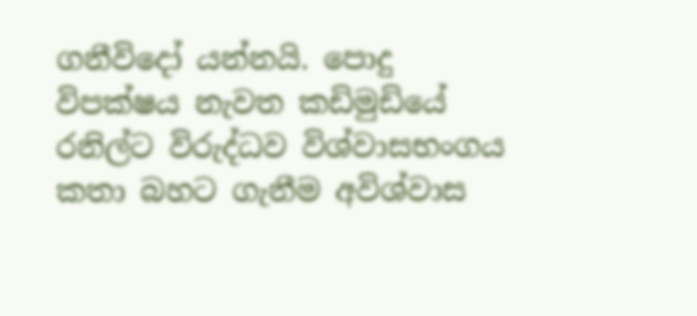ගනීවිදෝ යන්නයි. පොදු විපක්ෂය නැවත කඩිමුඩියේ රනිල්ට විරුද්ධව විශ්වාසභංගය කතා බහට ගැනීම අවිශ්වාස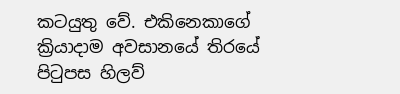කටයුතු වේ. එකිනෙකාගේ ක්‍රියාදාම අවසානයේ තිරයේ පිටුපස හිලව්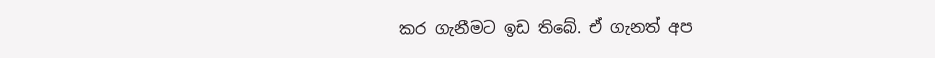කර ගැනීමට ඉඩ තිබේ. ඒ ගැනත් අප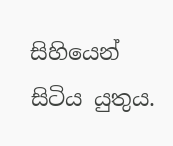සිහියෙන් සිටිය යුතුය.